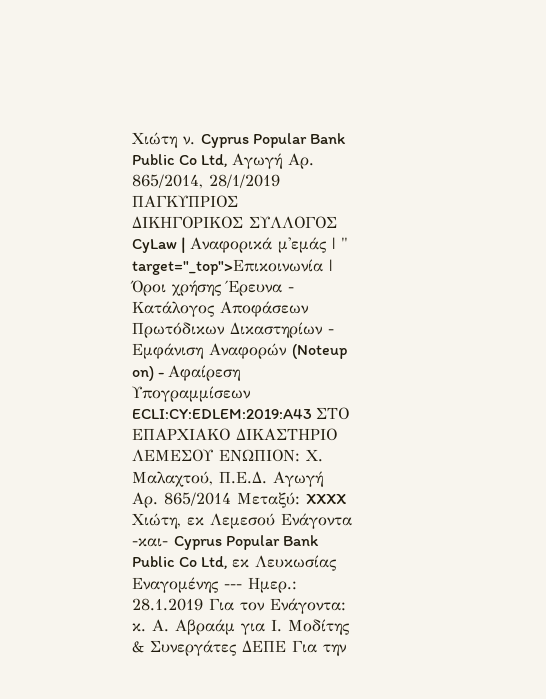Χιώτη ν. Cyprus Popular Bank Public Co Ltd, Αγωγή Αρ. 865/2014, 28/1/2019 ΠΑΓΚΥΠΡΙΟΣ ΔΙΚΗΓΟΡΙΚΟΣ ΣΥΛΛΟΓΟΣ CyLaw | Αναφορικά μ'εμάς | " target="_top">Επικοινωνία | Όροι χρήσης Έρευνα - Κατάλογος Αποφάσεων Πρωτόδικων Δικαστηρίων - Εμφάνιση Αναφορών (Noteup on) - Αφαίρεση Υπογραμμίσεων ECLI:CY:EDLEM:2019:A43 ΣΤΟ ΕΠΑΡΧΙΑΚΟ ΔΙΚΑΣΤΗΡΙΟ ΛΕΜΕΣΟΥ ΕΝΩΠΙΟΝ: Χ. Μαλαχτού, Π.Ε.Δ. Αγωγή Αρ. 865/2014 Μεταξύ: XXXX Χιώτη, εκ Λεμεσού Ενάγοντα -και- Cyprus Popular Bank Public Co Ltd, εκ Λευκωσίας Εναγομένης --- Ημερ.: 28.1.2019 Για τον Ενάγοντα: κ. Α. Αβραάμ για Ι. Μοδίτης & Συνεργάτες ΔΕΠΕ Για την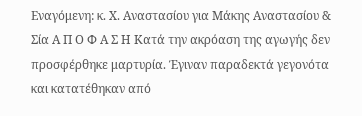Εναγόμενη: κ. Χ. Αναστασίου για Μάκης Αναστασίου & Σία Α Π Ο Φ Α Σ Η Κατά την ακρόαση της αγωγής δεν προσφέρθηκε μαρτυρία. Έγιναν παραδεκτά γεγονότα και κατατέθηκαν από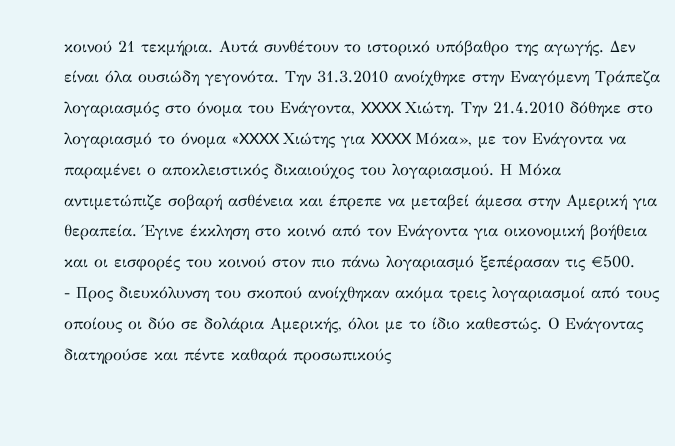κοινού 21 τεκμήρια. Αυτά συνθέτουν το ιστορικό υπόβαθρο της αγωγής. Δεν είναι όλα ουσιώδη γεγονότα. Την 31.3.2010 ανοίχθηκε στην Εναγόμενη Τράπεζα λογαριασμός στο όνομα του Ενάγοντα, XXXX Χιώτη. Την 21.4.2010 δόθηκε στο λογαριασμό το όνομα «XXXX Χιώτης για XXXX Μόκα», με τον Ενάγοντα να παραμένει ο αποκλειστικός δικαιούχος του λογαριασμού. Η Μόκα αντιμετώπιζε σοβαρή ασθένεια και έπρεπε να μεταβεί άμεσα στην Αμερική για θεραπεία. Έγινε έκκληση στο κοινό από τον Ενάγοντα για οικονομική βοήθεια και οι εισφορές του κοινού στον πιο πάνω λογαριασμό ξεπέρασαν τις €500.
- Προς διευκόλυνση του σκοπού ανοίχθηκαν ακόμα τρεις λογαριασμοί από τους οποίους οι δύο σε δολάρια Αμερικής, όλοι με το ίδιο καθεστώς. Ο Ενάγοντας διατηρούσε και πέντε καθαρά προσωπικούς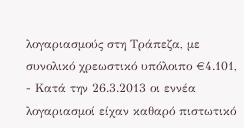λογαριασμούς στη Τράπεζα, με συνολικό χρεωστικό υπόλοιπο €4.101,
- Κατά την 26.3.2013 οι εννέα λογαριασμοί είχαν καθαρό πιστωτικό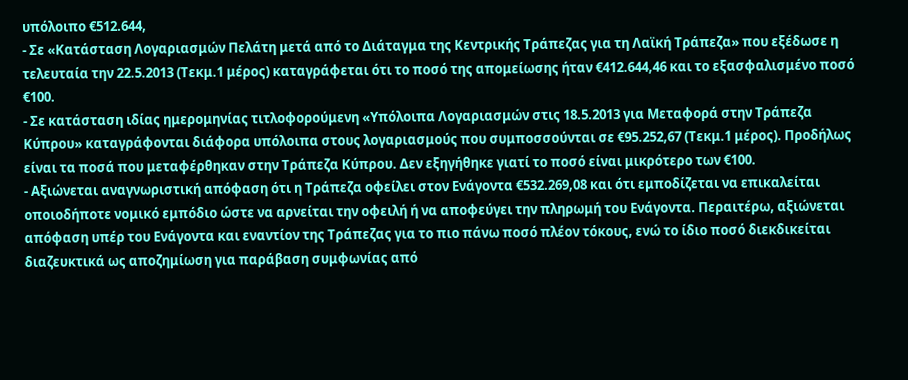υπόλοιπο €512.644,
- Σε «Κατάσταση Λογαριασμών Πελάτη μετά από το Διάταγμα της Κεντρικής Τράπεζας για τη Λαϊκή Τράπεζα» που εξέδωσε η τελευταία την 22.5.2013 (Τεκμ.1 μέρος) καταγράφεται ότι το ποσό της απομείωσης ήταν €412.644,46 και το εξασφαλισμένο ποσό €100.
- Σε κατάσταση ιδίας ημερομηνίας τιτλοφορούμενη «Υπόλοιπα Λογαριασμών στις 18.5.2013 για Μεταφορά στην Τράπεζα Κύπρου» καταγράφονται διάφορα υπόλοιπα στους λογαριασμούς που συμποσσούνται σε €95.252,67 (Τεκμ.1 μέρος). Προδήλως είναι τα ποσά που μεταφέρθηκαν στην Τράπεζα Κύπρου. Δεν εξηγήθηκε γιατί το ποσό είναι μικρότερο των €100.
- Αξιώνεται αναγνωριστική απόφαση ότι η Τράπεζα οφείλει στον Ενάγοντα €532.269,08 και ότι εμποδίζεται να επικαλείται οποιοδήποτε νομικό εμπόδιο ώστε να αρνείται την οφειλή ή να αποφεύγει την πληρωμή του Ενάγοντα. Περαιτέρω, αξιώνεται απόφαση υπέρ του Ενάγοντα και εναντίον της Τράπεζας για το πιο πάνω ποσό πλέον τόκους, ενώ το ίδιο ποσό διεκδικείται διαζευκτικά ως αποζημίωση για παράβαση συμφωνίας από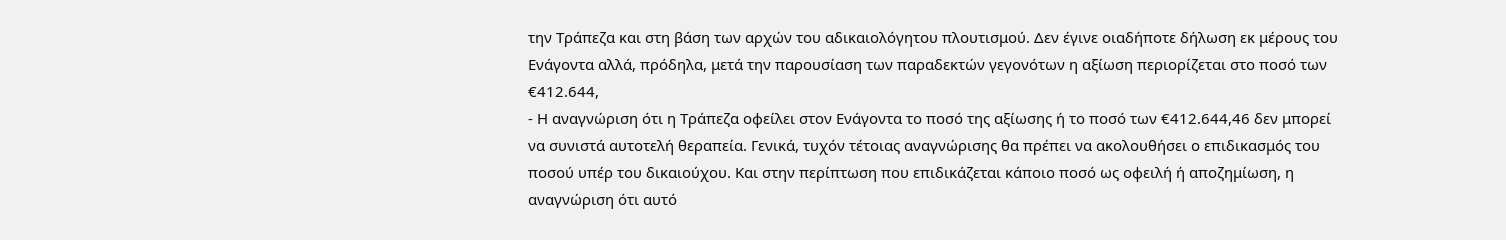την Τράπεζα και στη βάση των αρχών του αδικαιολόγητου πλουτισμού. Δεν έγινε οιαδήποτε δήλωση εκ μέρους του Ενάγοντα αλλά, πρόδηλα, μετά την παρουσίαση των παραδεκτών γεγονότων η αξίωση περιορίζεται στο ποσό των €412.644,
- Η αναγνώριση ότι η Τράπεζα οφείλει στον Ενάγοντα το ποσό της αξίωσης ή το ποσό των €412.644,46 δεν μπορεί να συνιστά αυτοτελή θεραπεία. Γενικά, τυχόν τέτοιας αναγνώρισης θα πρέπει να ακολουθήσει ο επιδικασμός του ποσού υπέρ του δικαιούχου. Και στην περίπτωση που επιδικάζεται κάποιο ποσό ως οφειλή ή αποζημίωση, η αναγνώριση ότι αυτό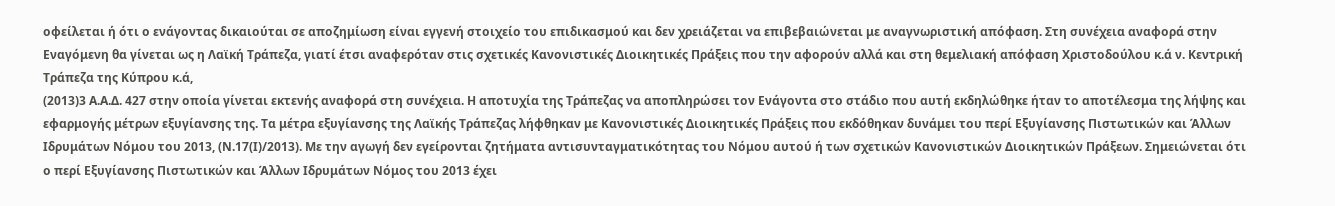οφείλεται ή ότι ο ενάγοντας δικαιούται σε αποζημίωση είναι εγγενή στοιχείο του επιδικασμού και δεν χρειάζεται να επιβεβαιώνεται με αναγνωριστική απόφαση. Στη συνέχεια αναφορά στην Εναγόμενη θα γίνεται ως η Λαϊκή Τράπεζα, γιατί έτσι αναφερόταν στις σχετικές Κανονιστικές Διοικητικές Πράξεις που την αφορούν αλλά και στη θεμελιακή απόφαση Χριστοδούλου κ.ά ν. Κεντρική Τράπεζα της Κύπρου κ.ά,
(2013)3 Α.Α.Δ. 427 στην οποία γίνεται εκτενής αναφορά στη συνέχεια. Η αποτυχία της Τράπεζας να αποπληρώσει τον Ενάγοντα στο στάδιο που αυτή εκδηλώθηκε ήταν το αποτέλεσμα της λήψης και εφαρμογής μέτρων εξυγίανσης της. Τα μέτρα εξυγίανσης της Λαϊκής Τράπεζας λήφθηκαν με Κανονιστικές Διοικητικές Πράξεις που εκδόθηκαν δυνάμει του περί Εξυγίανσης Πιστωτικών και Άλλων Ιδρυμάτων Νόμου του 2013, (Ν.17(Ι)/2013). Με την αγωγή δεν εγείρονται ζητήματα αντισυνταγματικότητας του Νόμου αυτού ή των σχετικών Κανονιστικών Διοικητικών Πράξεων. Σημειώνεται ότι ο περί Εξυγίανσης Πιστωτικών και Άλλων Ιδρυμάτων Νόμος του 2013 έχει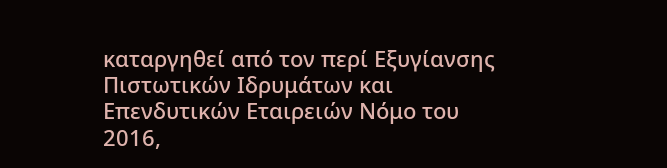καταργηθεί από τον περί Εξυγίανσης Πιστωτικών Ιδρυμάτων και Επενδυτικών Εταιρειών Νόμο του 2016,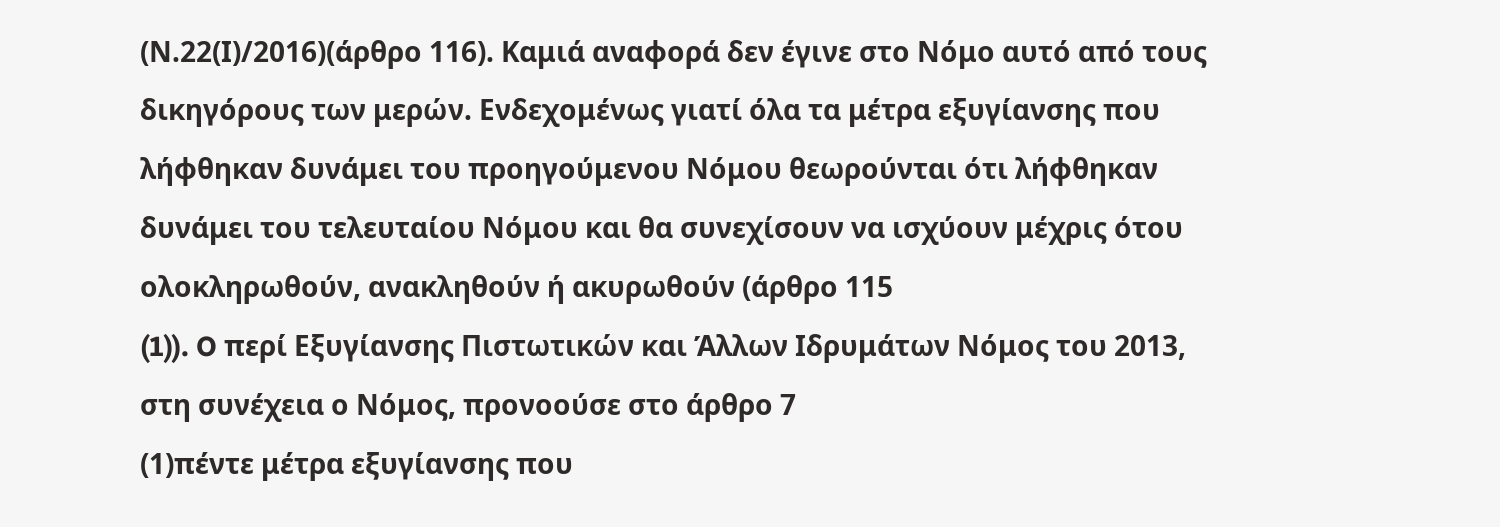(Ν.22(Ι)/2016)(άρθρο 116). Καμιά αναφορά δεν έγινε στο Νόμο αυτό από τους δικηγόρους των μερών. Ενδεχομένως γιατί όλα τα μέτρα εξυγίανσης που λήφθηκαν δυνάμει του προηγούμενου Νόμου θεωρούνται ότι λήφθηκαν δυνάμει του τελευταίου Νόμου και θα συνεχίσουν να ισχύουν μέχρις ότου ολοκληρωθούν, ανακληθούν ή ακυρωθούν (άρθρο 115
(1)). O περί Εξυγίανσης Πιστωτικών και Άλλων Ιδρυμάτων Νόμος του 2013, στη συνέχεια ο Νόμος, προνοούσε στο άρθρο 7
(1)πέντε μέτρα εξυγίανσης που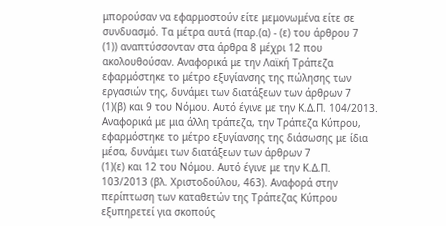μπορούσαν να εφαρμοστούν είτε μεμονωμένα είτε σε συνδυασμό. Τα μέτρα αυτά (παρ.(α) - (ε) του άρθρου 7
(1)) αναπτύσσονταν στα άρθρα 8 μέχρι 12 που ακολουθούσαν. Αναφορικά με την Λαϊκή Τράπεζα εφαρμόστηκε το μέτρο εξυγίανσης της πώλησης των εργασιών της, δυνάμει των διατάξεων των άρθρων 7
(1)(β) και 9 του Νόμου. Αυτό έγινε με την Κ.Δ.Π. 104/2013. Αναφορικά με μια άλλη τράπεζα, την Τράπεζα Κύπρου, εφαρμόστηκε το μέτρο εξυγίανσης της διάσωσης με ίδια μέσα, δυνάμει των διατάξεων των άρθρων 7
(1)(ε) και 12 του Νόμου. Αυτό έγινε με την Κ.Δ.Π. 103/2013 (βλ. Χριστοδούλου, 463). Αναφορά στην περίπτωση των καταθετών της Τράπεζας Κύπρου εξυπηρετεί για σκοπούς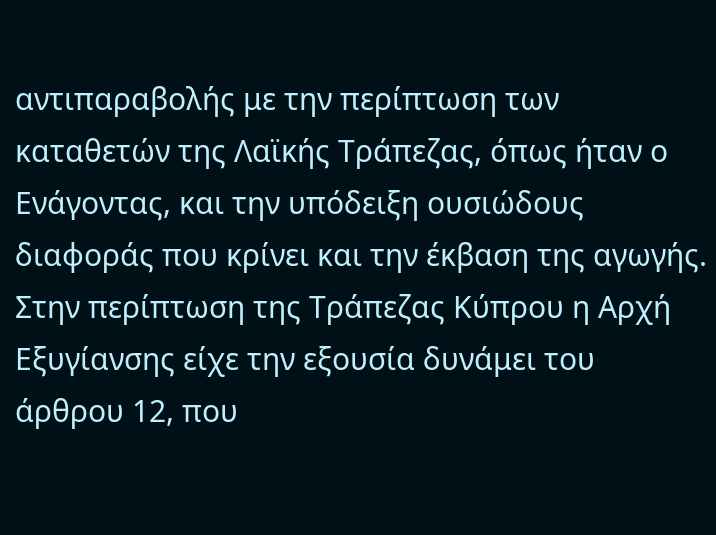αντιπαραβολής με την περίπτωση των καταθετών της Λαϊκής Τράπεζας, όπως ήταν ο Ενάγοντας, και την υπόδειξη ουσιώδους διαφοράς που κρίνει και την έκβαση της αγωγής. Στην περίπτωση της Τράπεζας Κύπρου η Αρχή Εξυγίανσης είχε την εξουσία δυνάμει του άρθρου 12, που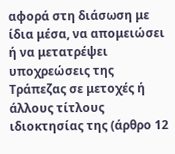αφορά στη διάσωση με ίδια μέσα, να απομειώσει ή να μετατρέψει υποχρεώσεις της Τράπεζας σε μετοχές ή άλλους τίτλους ιδιοκτησίας της (άρθρο 12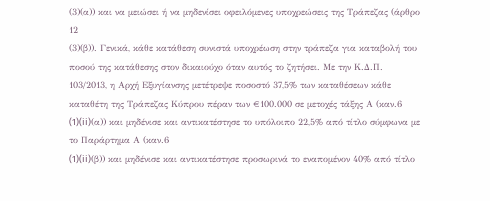(3)(α)) και να μειώσει ή να μηδενίσει οφειλόμενες υποχρεώσεις της Τράπεζας (άρθρο 12
(3)(β)). Γενικά, κάθε κατάθεση συνιστά υποχρέωση στην τράπεζα για καταβολή του ποσού της κατάθεσης στον δικαιούχο όταν αυτός το ζητήσει. Με την Κ.Δ.Π. 103/2013, η Αρχή Εξυγίανσης μετέτρεψε ποσοστό 37,5% των καταθέσεων κάθε καταθέτη της Τράπεζας Κύπρου πέραν των €100.000 σε μετοχές τάξης Α (καν.6
(1)(ii)(α)) και μηδένισε και αντικατέστησε το υπόλοιπο 22,5% από τίτλο σύμφωνα με το Παράρτημα Α (καν.6
(1)(ii)(β)) και μηδένισε και αντικατέστησε προσωρινά το εναπομένον 40% από τίτλο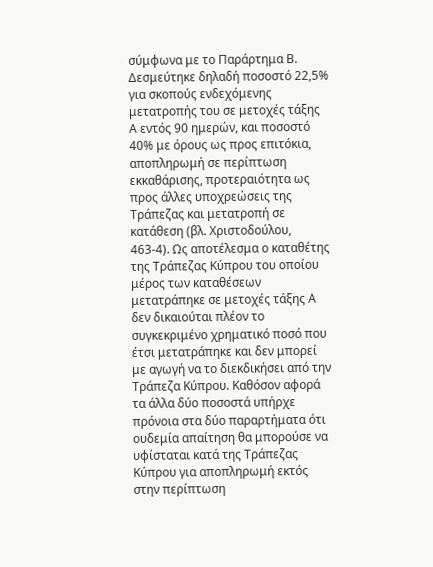σύμφωνα με το Παράρτημα Β. Δεσμεύτηκε δηλαδή ποσοστό 22,5% για σκοπούς ενδεχόμενης μετατροπής του σε μετοχές τάξης Α εντός 90 ημερών, και ποσοστό 40% με όρους ως προς επιτόκια, αποπληρωμή σε περίπτωση εκκαθάρισης, προτεραιότητα ως προς άλλες υποχρεώσεις της Τράπεζας και μετατροπή σε κατάθεση (βλ. Χριστοδούλου, 463-4). Ως αποτέλεσμα ο καταθέτης της Τράπεζας Κύπρου του οποίου μέρος των καταθέσεων μετατράπηκε σε μετοχές τάξης Α δεν δικαιούται πλέον το συγκεκριμένο χρηματικό ποσό που έτσι μετατράπηκε και δεν μπορεί με αγωγή να το διεκδικήσει από την Τράπεζα Κύπρου. Καθόσον αφορά τα άλλα δύο ποσοστά υπήρχε πρόνοια στα δύο παραρτήματα ότι ουδεμία απαίτηση θα μπορούσε να υφίσταται κατά της Τράπεζας Κύπρου για αποπληρωμή εκτός στην περίπτωση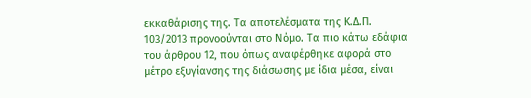εκκαθάρισης της. Τα αποτελέσματα της Κ.Δ.Π. 103/2013 προνοούνται στο Νόμο. Τα πιο κάτω εδάφια του άρθρου 12, που όπως αναφέρθηκε αφορά στο μέτρο εξυγίανσης της διάσωσης με ίδια μέσα, είναι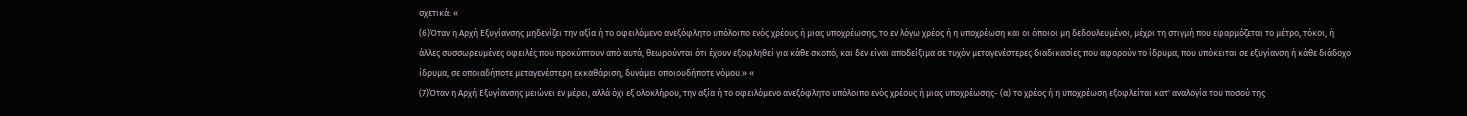σχετικά: «
(6)Όταν η Αρχή Εξυγίανσης μηδενίζει την αξία ή το οφειλόμενο ανεξόφλητο υπόλοιπο ενός χρέους ή μιας υποχρέωσης, το εν λόγω χρέος ή η υποχρέωση και οι όποιοι μη δεδουλευμένοι, μέχρι τη στιγμή που εφαρμόζεται το μέτρο, τόκοι, ή άλλες συσσωρευμένες οφειλές που προκύπτουν από αυτά, θεωρούνται ότι έχουν εξοφληθεί για κάθε σκοπό, και δεν είναι αποδείξιμα σε τυχόν μεταγενέστερες διαδικασίες που αφορούν το ίδρυμα, που υπόκειται σε εξυγίανση ή κάθε διάδοχο ίδρυμα, σε οποιαδήποτε μεταγενέστερη εκκαθάριση, δυνάμει οποιουδήποτε νόμου.» «
(7)Όταν η Αρχή Εξυγίανσης μειώνει εν μέρει, αλλά όχι εξ ολοκλήρου, την αξία ή το οφειλόμενο ανεξόφλητο υπόλοιπο ενός χρέους ή μιας υποχρέωσης- (α) το χρέος ή η υποχρέωση εξοφλείται κατ' αναλογία του ποσού της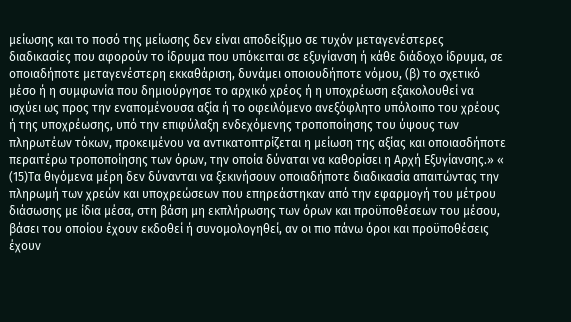μείωσης και το ποσό της μείωσης δεν είναι αποδείξιμο σε τυχόν μεταγενέστερες διαδικασίες που αφορούν το ίδρυμα που υπόκειται σε εξυγίανση ή κάθε διάδοχο ίδρυμα, σε οποιαδήποτε μεταγενέστερη εκκαθάριση, δυνάμει οποιουδήποτε νόμου, (β) το σχετικό μέσο ή η συμφωνία που δημιούργησε το αρχικό χρέος ή η υποχρέωση εξακολουθεί να ισχύει ως προς την εναπομένουσα αξία ή το οφειλόμενο ανεξόφλητο υπόλοιπο του χρέους ή της υποχρέωσης, υπό την επιφύλαξη ενδεχόμενης τροποποίησης του ύψους των πληρωτέων τόκων, προκειμένου να αντικατοπτρίζεται η μείωση της αξίας και οποιασδήποτε περαιτέρω τροποποίησης των όρων, την οποία δύναται να καθορίσει η Αρχή Εξυγίανσης.» «
(15)Τα θιγόμενα μέρη δεν δύνανται να ξεκινήσουν οποιαδήποτε διαδικασία απαιτώντας την πληρωμή των χρεών και υποχρεώσεων που επηρεάστηκαν από την εφαρμογή του μέτρου διάσωσης με ίδια μέσα, στη βάση μη εκπλήρωσης των όρων και προϋποθέσεων του μέσου, βάσει του οποίου έχουν εκδοθεί ή συνομολογηθεί, αν οι πιο πάνω όροι και προϋποθέσεις έχουν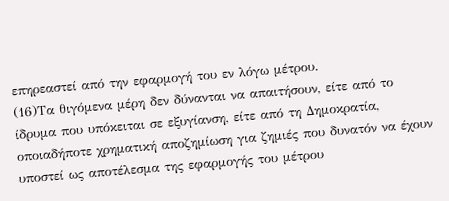επηρεαστεί από την εφαρμογή του εν λόγω μέτρου.
(16)Τα θιγόμενα μέρη δεν δύνανται να απαιτήσουν, είτε από το ίδρυμα που υπόκειται σε εξυγίανση, είτε από τη Δημοκρατία, οποιαδήποτε χρηματική αποζημίωση για ζημιές που δυνατόν να έχουν υποστεί ως αποτέλεσμα της εφαρμογής του μέτρου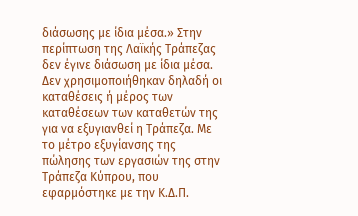διάσωσης με ίδια μέσα.» Στην περίπτωση της Λαϊκής Τράπεζας δεν έγινε διάσωση με ίδια μέσα. Δεν χρησιμοποιήθηκαν δηλαδή οι καταθέσεις ή μέρος των καταθέσεων των καταθετών της για να εξυγιανθεί η Τράπεζα. Με το μέτρο εξυγίανσης της πώλησης των εργασιών της στην Τράπεζα Κύπρου, που εφαρμόστηκε με την Κ.Δ.Π.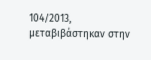104/2013, μεταβιβάστηκαν στην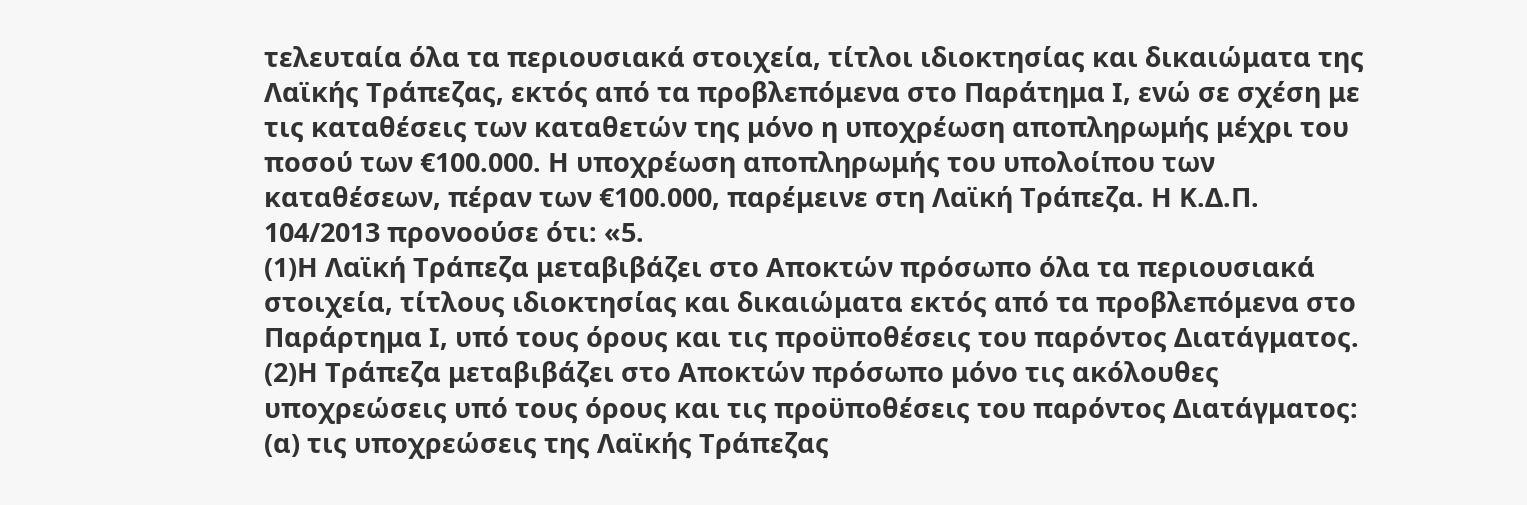τελευταία όλα τα περιουσιακά στοιχεία, τίτλοι ιδιοκτησίας και δικαιώματα της Λαϊκής Τράπεζας, εκτός από τα προβλεπόμενα στο Παράτημα Ι, ενώ σε σχέση με τις καταθέσεις των καταθετών της μόνο η υποχρέωση αποπληρωμής μέχρι του ποσού των €100.000. Η υποχρέωση αποπληρωμής του υπολοίπου των καταθέσεων, πέραν των €100.000, παρέμεινε στη Λαϊκή Τράπεζα. Η Κ.Δ.Π. 104/2013 προνοούσε ότι: «5.
(1)Η Λαϊκή Τράπεζα μεταβιβάζει στο Αποκτών πρόσωπο όλα τα περιουσιακά στοιχεία, τίτλους ιδιοκτησίας και δικαιώματα εκτός από τα προβλεπόμενα στο Παράρτημα Ι, υπό τους όρους και τις προϋποθέσεις του παρόντος Διατάγματος.
(2)Η Τράπεζα μεταβιβάζει στο Αποκτών πρόσωπο μόνο τις ακόλουθες υποχρεώσεις υπό τους όρους και τις προϋποθέσεις του παρόντος Διατάγματος: (α) τις υποχρεώσεις της Λαϊκής Τράπεζας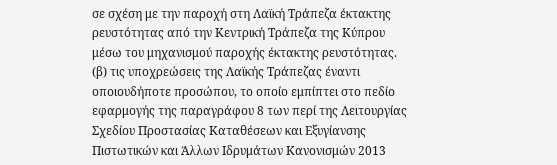σε σχέση με την παροχή στη Λαϊκή Τράπεζα έκτακτης ρευστότητας από την Κεντρική Τράπεζα της Κύπρου μέσω του μηχανισμού παροχής έκτακτης ρευστότητας. (β) τις υποχρεώσεις της Λαϊκής Τράπεζας έναντι οποιουδήποτε προσώπου, το οποίο εμπίπτει στο πεδίο εφαρμογής της παραγράφου 8 των περί της Λειτουργίας Σχεδίου Προστασίας Καταθέσεων και Εξυγίανσης Πιστωτικών και Άλλων Ιδρυμάτων Κανονισμών 2013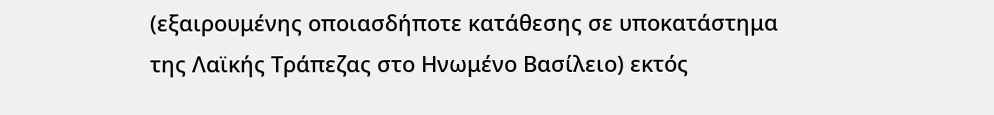(εξαιρουμένης οποιασδήποτε κατάθεσης σε υποκατάστημα της Λαϊκής Τράπεζας στο Ηνωμένο Βασίλειο) εκτός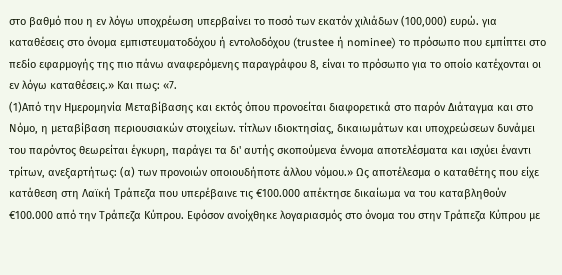στο βαθμό που η εν λόγω υποχρέωση υπερβαίνει το ποσό των εκατόν χιλιάδων (100,000) ευρώ. για καταθέσεις στο όνομα εμπιστευματοδόχου ή εντολοδόχου (trustee ή nominee) το πρόσωπο που εμπίπτει στο πεδίο εφαρμογής της πιο πάνω αναφερόμενης παραγράφου 8, είναι το πρόσωπο για το οποίο κατέχονται οι εν λόγω καταθέσεις.» Και πως: «7.
(1)Από την Ημερομηνία Μεταβίβασης και εκτός όπου προνοείται διαφορετικά στο παρόν Διάταγμα και στο Νόμο, η μεταβίβαση περιουσιακών στοιχείων. τίτλων ιδιοκτησίας, δικαιωμάτων και υποχρεώσεων δυνάμει του παρόντος θεωρείται έγκυρη, παράγει τα δι' αυτής σκοπούμενα έννομα αποτελέσματα και ισχύει έναντι τρίτων, ανεξαρτήτως: (α) των προνοιών οποιουδήποτε άλλου νόμου.» Ως αποτέλεσμα ο καταθέτης που είχε κατάθεση στη Λαϊκή Τράπεζα που υπερέβαινε τις €100.000 απέκτησε δικαίωμα να του καταβληθούν €100.000 από την Τράπεζα Κύπρου. Εφόσον ανοίχθηκε λογαριασμός στο όνομα του στην Τράπεζα Κύπρου με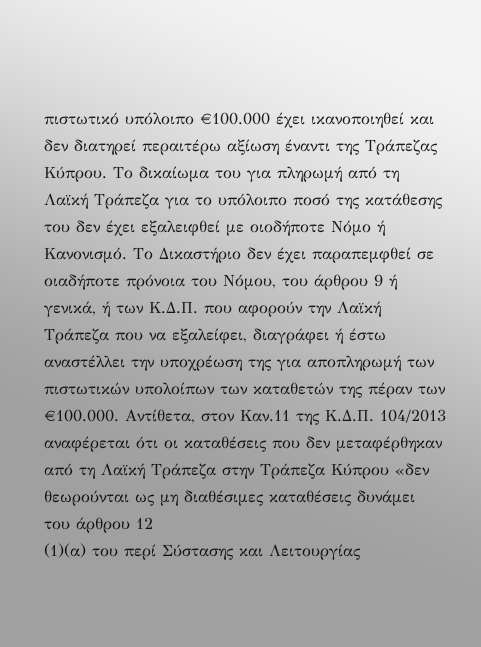πιστωτικό υπόλοιπο €100.000 έχει ικανοποιηθεί και δεν διατηρεί περαιτέρω αξίωση έναντι της Τράπεζας Κύπρου. Το δικαίωμα του για πληρωμή από τη Λαϊκή Τράπεζα για το υπόλοιπο ποσό της κατάθεσης του δεν έχει εξαλειφθεί με οιοδήποτε Νόμο ή Κανονισμό. Το Δικαστήριο δεν έχει παραπεμφθεί σε οιαδήποτε πρόνοια του Νόμου, του άρθρου 9 ή γενικά, ή των Κ.Δ.Π. που αφορούν την Λαϊκή Τράπεζα που να εξαλείφει, διαγράφει ή έστω αναστέλλει την υποχρέωση της για αποπληρωμή των πιστωτικών υπολοίπων των καταθετών της πέραν των €100.000. Αντίθετα, στον Καν.11 της Κ.Δ.Π. 104/2013 αναφέρεται ότι οι καταθέσεις που δεν μεταφέρθηκαν από τη Λαϊκή Τράπεζα στην Τράπεζα Κύπρου «δεν θεωρούνται ως μη διαθέσιμες καταθέσεις δυνάμει του άρθρου 12
(1)(α) του περί Σύστασης και Λειτουργίας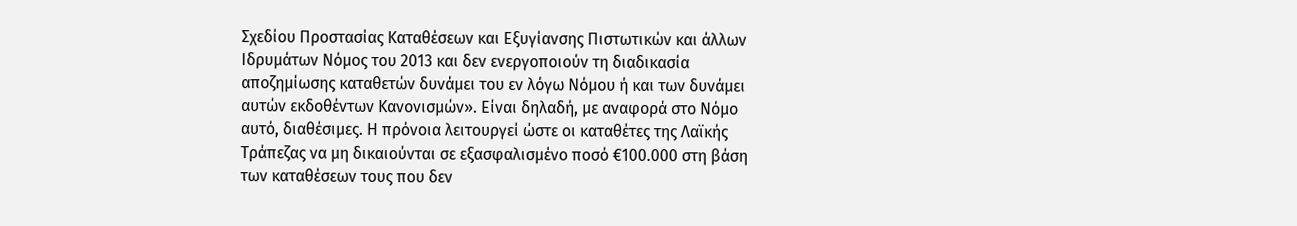Σχεδίου Προστασίας Καταθέσεων και Εξυγίανσης Πιστωτικών και άλλων Ιδρυμάτων Νόμος του 2013 και δεν ενεργοποιούν τη διαδικασία αποζημίωσης καταθετών δυνάμει του εν λόγω Νόμου ή και των δυνάμει αυτών εκδοθέντων Κανονισμών». Είναι δηλαδή, με αναφορά στο Νόμο αυτό, διαθέσιμες. Η πρόνοια λειτουργεί ώστε οι καταθέτες της Λαϊκής Τράπεζας να μη δικαιούνται σε εξασφαλισμένο ποσό €100.000 στη βάση των καταθέσεων τους που δεν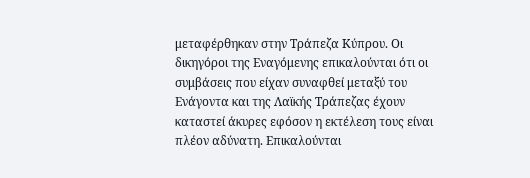μεταφέρθηκαν στην Τράπεζα Κύπρου. Οι δικηγόροι της Εναγόμενης επικαλούνται ότι οι συμβάσεις που είχαν συναφθεί μεταξύ του Ενάγοντα και της Λαϊκής Τράπεζας έχουν καταστεί άκυρες εφόσον η εκτέλεση τους είναι πλέον αδύνατη. Επικαλούνται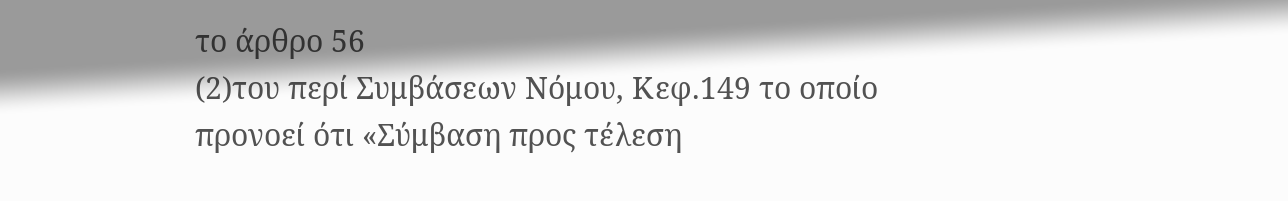το άρθρο 56
(2)του περί Συμβάσεων Νόμου, Κεφ.149 το οποίο προνοεί ότι «Σύμβαση προς τέλεση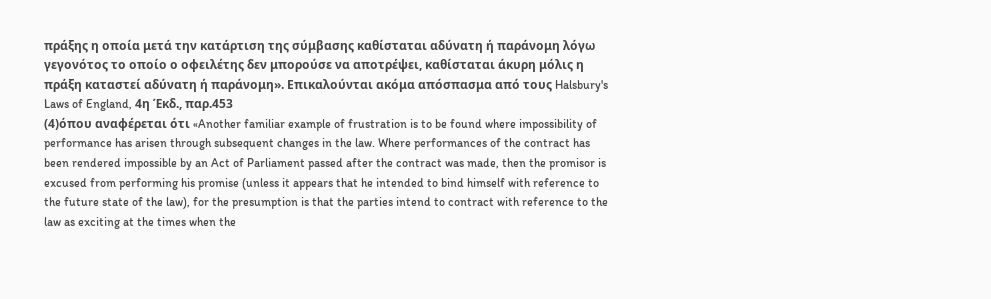πράξης η οποία μετά την κατάρτιση της σύμβασης καθίσταται αδύνατη ή παράνομη λόγω γεγονότος το οποίο ο οφειλέτης δεν μπορούσε να αποτρέψει, καθίσταται άκυρη μόλις η πράξη καταστεί αδύνατη ή παράνομη». Επικαλούνται ακόμα απόσπασμα από τους Halsbury's Laws of England, 4η Έκδ., παρ.453
(4)όπου αναφέρεται ότι «Another familiar example of frustration is to be found where impossibility of performance has arisen through subsequent changes in the law. Where performances of the contract has been rendered impossible by an Act of Parliament passed after the contract was made, then the promisor is excused from performing his promise (unless it appears that he intended to bind himself with reference to the future state of the law), for the presumption is that the parties intend to contract with reference to the law as exciting at the times when the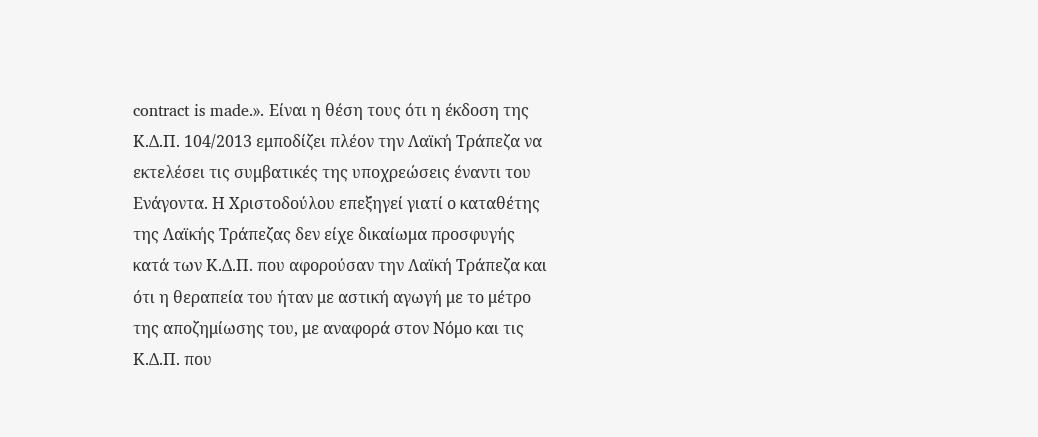contract is made.». Είναι η θέση τους ότι η έκδοση της Κ.Δ.Π. 104/2013 εμποδίζει πλέον την Λαϊκή Τράπεζα να εκτελέσει τις συμβατικές της υποχρεώσεις έναντι του Ενάγοντα. Η Χριστοδούλου επεξηγεί γιατί ο καταθέτης της Λαϊκής Τράπεζας δεν είχε δικαίωμα προσφυγής κατά των Κ.Δ.Π. που αφορούσαν την Λαϊκή Τράπεζα και ότι η θεραπεία του ήταν με αστική αγωγή με το μέτρο της αποζημίωσης του, με αναφορά στον Νόμο και τις Κ.Δ.Π. που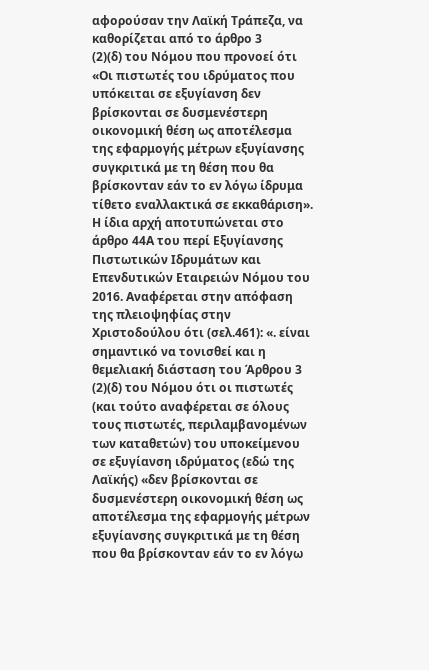αφορούσαν την Λαϊκή Τράπεζα, να καθορίζεται από το άρθρο 3
(2)(δ) του Νόμου που προνοεί ότι «Οι πιστωτές του ιδρύματος που υπόκειται σε εξυγίανση δεν βρίσκονται σε δυσμενέστερη οικονομική θέση ως αποτέλεσμα της εφαρμογής μέτρων εξυγίανσης συγκριτικά με τη θέση που θα βρίσκονταν εάν το εν λόγω ίδρυμα τίθετο εναλλακτικά σε εκκαθάριση». Η ίδια αρχή αποτυπώνεται στο άρθρο 44Α του περί Εξυγίανσης Πιστωτικών Ιδρυμάτων και Επενδυτικών Εταιρειών Νόμου του 2016. Αναφέρεται στην απόφαση της πλειοψηφίας στην Χριστοδούλου ότι (σελ.461): «. είναι σημαντικό να τονισθεί και η θεμελιακή διάσταση του Άρθρου 3
(2)(δ) του Νόμου ότι οι πιστωτές (και τούτο αναφέρεται σε όλους τους πιστωτές, περιλαμβανομένων των καταθετών) του υποκείμενου σε εξυγίανση ιδρύματος (εδώ της Λαϊκής) «δεν βρίσκονται σε δυσμενέστερη οικονομική θέση ως αποτέλεσμα της εφαρμογής μέτρων εξυγίανσης συγκριτικά με τη θέση που θα βρίσκονταν εάν το εν λόγω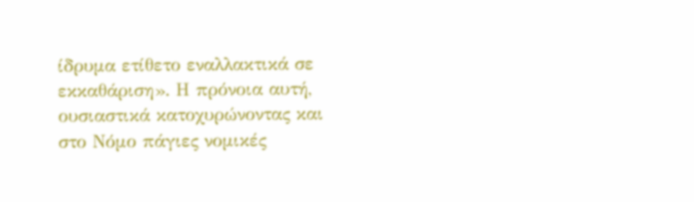ίδρυμα ετίθετο εναλλακτικά σε εκκαθάριση». Η πρόνοια αυτή, ουσιαστικά κατοχυρώνοντας και στο Νόμο πάγιες νομικές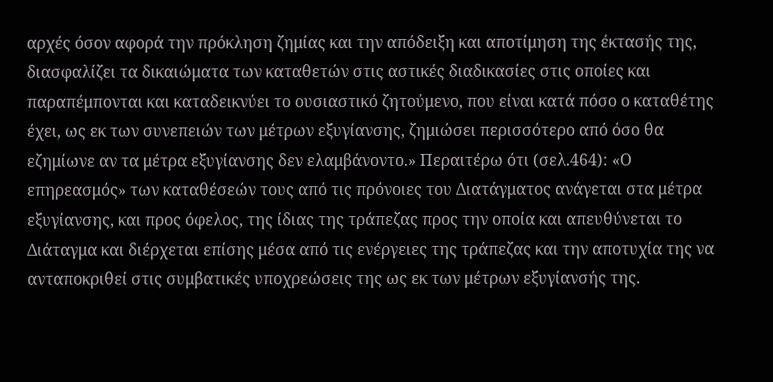αρχές όσον αφορά την πρόκληση ζημίας και την απόδειξη και αποτίμηση της έκτασής της, διασφαλίζει τα δικαιώματα των καταθετών στις αστικές διαδικασίες στις οποίες και παραπέμπονται και καταδεικνύει το ουσιαστικό ζητούμενο, που είναι κατά πόσο ο καταθέτης έχει, ως εκ των συνεπειών των μέτρων εξυγίανσης, ζημιώσει περισσότερο από όσο θα εζημίωνε αν τα μέτρα εξυγίανσης δεν ελαμβάνοντο.» Περαιτέρω ότι (σελ.464): «Ο επηρεασμός» των καταθέσεών τους από τις πρόνοιες του Διατάγματος ανάγεται στα μέτρα εξυγίανσης, και προς όφελος, της ίδιας της τράπεζας προς την οποία και απευθύνεται το Διάταγμα και διέρχεται επίσης μέσα από τις ενέργειες της τράπεζας και την αποτυχία της να ανταποκριθεί στις συμβατικές υποχρεώσεις της ως εκ των μέτρων εξυγίανσής της.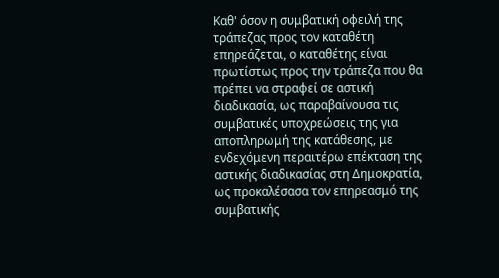Καθ' όσον η συμβατική οφειλή της τράπεζας προς τον καταθέτη επηρεάζεται, ο καταθέτης είναι πρωτίστως προς την τράπεζα που θα πρέπει να στραφεί σε αστική διαδικασία, ως παραβαίνουσα τις συμβατικές υποχρεώσεις της για αποπληρωμή της κατάθεσης, με ενδεχόμενη περαιτέρω επέκταση της αστικής διαδικασίας στη Δημοκρατία, ως προκαλέσασα τον επηρεασμό της συμβατικής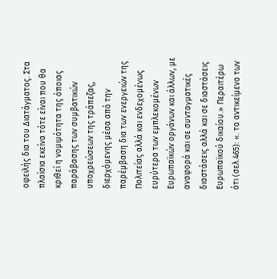οφειλής δια του Διατάγματος. Στα πλαίσια εκείνα τότε είναι που θα κριθεί η νομιμότητα της όποιας παράβασης των συμβατικών υποχρεώσεων της τράπεζας, διερχόμενης μέσα από την παρέμβαση δια των ενεργειών της Πολιτείας αλλά και ενδεχομένως ευρύτερα των εμπλεκομένων Ευρωπαϊκών οργάνων και άλλων, με αναφορά και σε συνταγματικές διαστάσεις αλλά και σε διαστάσεις Ευρωπαϊκού δικαίου.» Περαιτέρω ότι (σελ.465): «. το αντικείμενο των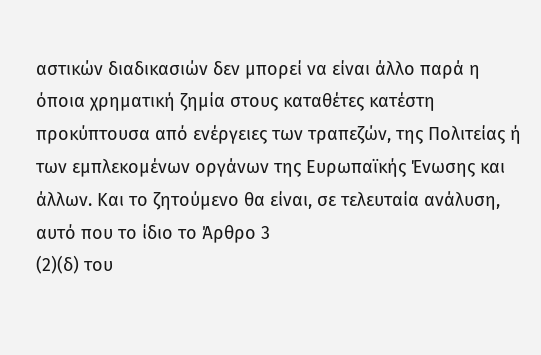αστικών διαδικασιών δεν μπορεί να είναι άλλο παρά η όποια χρηματική ζημία στους καταθέτες κατέστη προκύπτουσα από ενέργειες των τραπεζών, της Πολιτείας ή των εμπλεκομένων οργάνων της Ευρωπαϊκής Ένωσης και άλλων. Και το ζητούμενο θα είναι, σε τελευταία ανάλυση, αυτό που το ίδιο το Άρθρο 3
(2)(δ) του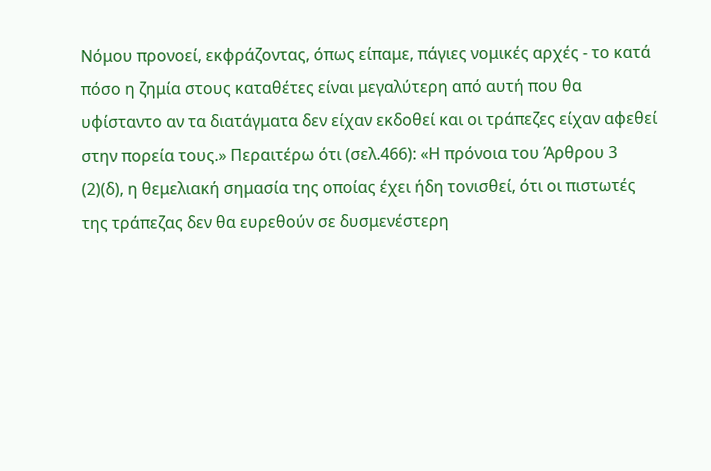Νόμου προνοεί, εκφράζοντας, όπως είπαμε, πάγιες νομικές αρχές - το κατά πόσο η ζημία στους καταθέτες είναι μεγαλύτερη από αυτή που θα υφίσταντο αν τα διατάγματα δεν είχαν εκδοθεί και οι τράπεζες είχαν αφεθεί στην πορεία τους.» Περαιτέρω ότι (σελ.466): «Η πρόνοια του Άρθρου 3
(2)(δ), η θεμελιακή σημασία της οποίας έχει ήδη τονισθεί, ότι οι πιστωτές της τράπεζας δεν θα ευρεθούν σε δυσμενέστερη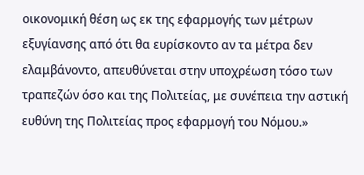οικονομική θέση ως εκ της εφαρμογής των μέτρων εξυγίανσης από ότι θα ευρίσκοντο αν τα μέτρα δεν ελαμβάνοντο, απευθύνεται στην υποχρέωση τόσο των τραπεζών όσο και της Πολιτείας, με συνέπεια την αστική ευθύνη της Πολιτείας προς εφαρμογή του Νόμου.»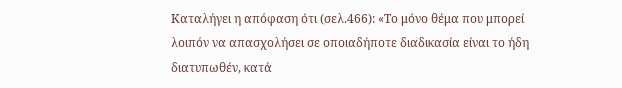Καταλήγει η απόφαση ότι (σελ.466): «Το μόνο θέμα που μπορεί λοιπόν να απασχολήσει σε οποιαδήποτε διαδικασία είναι το ήδη διατυπωθέν, κατά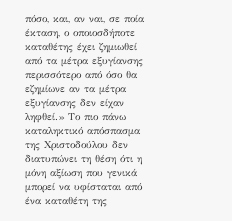πόσο, και, αν ναι, σε ποία έκταση, ο οποιοσδήποτε καταθέτης έχει ζημιωθεί από τα μέτρα εξυγίανσης περισσότερο από όσο θα εζημίωνε αν τα μέτρα εξυγίανσης δεν είχαν ληφθεί.» Το πιο πάνω καταληκτικό απόσπασμα της Χριστοδούλου δεν διατυπώνει τη θέση ότι η μόνη αξίωση που γενικά μπορεί να υφίσταται από ένα καταθέτη της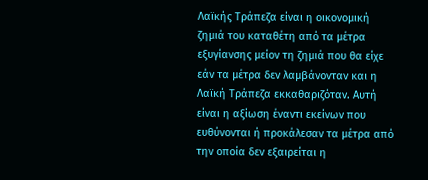Λαϊκής Τράπεζα είναι η οικονομική ζημιά του καταθέτη από τα μέτρα εξυγίανσης μείον τη ζημιά που θα είχε εάν τα μέτρα δεν λαμβάνονταν και η Λαϊκή Τράπεζα εκκαθαριζόταν. Αυτή είναι η αξίωση έναντι εκείνων που ευθύνονται ή προκάλεσαν τα μέτρα από την οποία δεν εξαιρείται η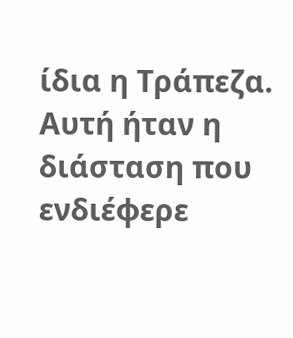ίδια η Τράπεζα. Αυτή ήταν η διάσταση που ενδιέφερε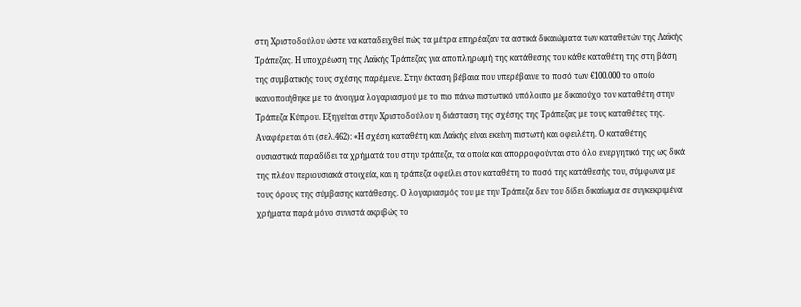στη Χριστοδούλου ώστε να καταδειχθεί πώς τα μέτρα επηρέαζαν τα αστικά δικαιώματα των καταθετών της Λαϊκής Τράπεζας. Η υποχρέωση της Λαϊκής Τράπεζας για αποπληρωμή της κατάθεσης του κάθε καταθέτη της στη βάση της συμβατικής τους σχέσης παρέμενε. Στην έκταση βέβαια που υπερέβαινε το ποσό των €100.000 το οποίο ικανοποιήθηκε με το άνοιγμα λογαριασμού με το πιο πάνω πιστωτικό υπόλοιπο με δικαιούχο τον καταθέτη στην Τράπεζα Κύπρου. Εξηγείται στην Χριστοδούλου η διάσταση της σχέσης της Τράπεζας με τους καταθέτες της. Αναφέρεται ότι (σελ.462): «Η σχέση καταθέτη και Λαϊκής είναι εκείνη πιστωτή και οφειλέτη. Ο καταθέτης ουσιαστικά παραδίδει τα χρήματά του στην τράπεζα, τα οποία και απορροφούνται στο όλο ενεργητικό της ως δικά της πλέον περιουσιακά στοιχεία, και η τράπεζα οφείλει στον καταθέτη το ποσό της κατάθεσής του, σύμφωνα με τους όρους της σύμβασης κατάθεσης. Ο λογαριασμός του με την Τράπεζα δεν του δίδει δικαίωμα σε συγκεκριμένα χρήματα παρά μόνο συνιστά ακριβώς το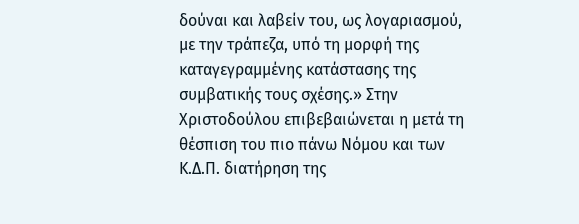δούναι και λαβείν του, ως λογαριασμού, με την τράπεζα, υπό τη μορφή της καταγεγραμμένης κατάστασης της συμβατικής τους σχέσης.» Στην Χριστοδούλου επιβεβαιώνεται η μετά τη θέσπιση του πιο πάνω Νόμου και των Κ.Δ.Π. διατήρηση της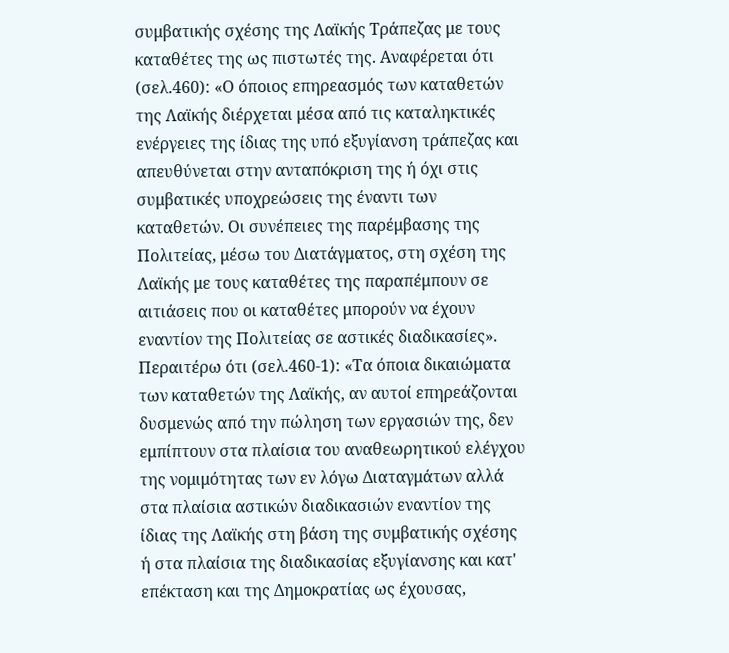συμβατικής σχέσης της Λαϊκής Τράπεζας με τους καταθέτες της ως πιστωτές της. Αναφέρεται ότι (σελ.460): «Ο όποιος επηρεασμός των καταθετών της Λαϊκής διέρχεται μέσα από τις καταληκτικές ενέργειες της ίδιας της υπό εξυγίανση τράπεζας και απευθύνεται στην ανταπόκριση της ή όχι στις συμβατικές υποχρεώσεις της έναντι των καταθετών. Οι συνέπειες της παρέμβασης της Πολιτείας, μέσω του Διατάγματος, στη σχέση της Λαϊκής με τους καταθέτες της παραπέμπουν σε αιτιάσεις που οι καταθέτες μπορούν να έχουν εναντίον της Πολιτείας σε αστικές διαδικασίες». Περαιτέρω ότι (σελ.460-1): «Τα όποια δικαιώματα των καταθετών της Λαϊκής, αν αυτοί επηρεάζονται δυσμενώς από την πώληση των εργασιών της, δεν εμπίπτουν στα πλαίσια του αναθεωρητικού ελέγχου της νομιμότητας των εν λόγω Διαταγμάτων αλλά στα πλαίσια αστικών διαδικασιών εναντίον της ίδιας της Λαϊκής στη βάση της συμβατικής σχέσης ή στα πλαίσια της διαδικασίας εξυγίανσης και κατ' επέκταση και της Δημοκρατίας ως έχουσας,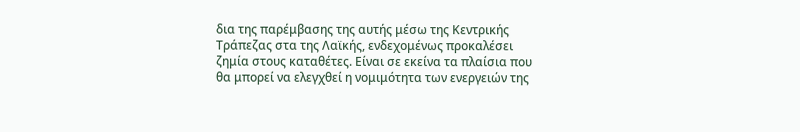δια της παρέμβασης της αυτής μέσω της Κεντρικής Τράπεζας στα της Λαϊκής, ενδεχομένως προκαλέσει ζημία στους καταθέτες. Είναι σε εκείνα τα πλαίσια που θα μπορεί να ελεγχθεί η νομιμότητα των ενεργειών της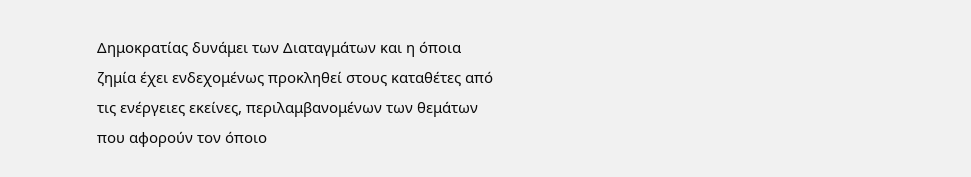Δημοκρατίας δυνάμει των Διαταγμάτων και η όποια ζημία έχει ενδεχομένως προκληθεί στους καταθέτες από τις ενέργειες εκείνες, περιλαμβανομένων των θεμάτων που αφορούν τον όποιο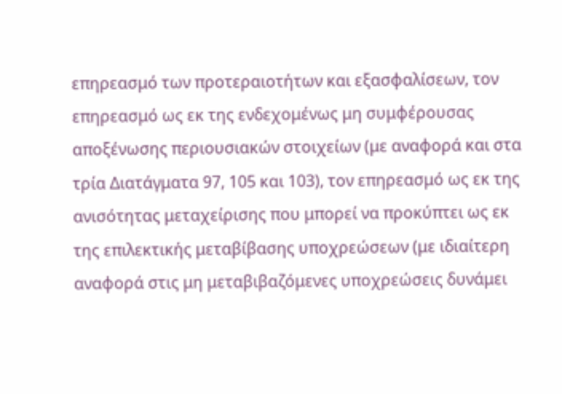επηρεασμό των προτεραιοτήτων και εξασφαλίσεων, τον επηρεασμό ως εκ της ενδεχομένως μη συμφέρουσας αποξένωσης περιουσιακών στοιχείων (με αναφορά και στα τρία Διατάγματα 97, 105 και 103), τον επηρεασμό ως εκ της ανισότητας μεταχείρισης που μπορεί να προκύπτει ως εκ της επιλεκτικής μεταβίβασης υποχρεώσεων (με ιδιαίτερη αναφορά στις μη μεταβιβαζόμενες υποχρεώσεις δυνάμει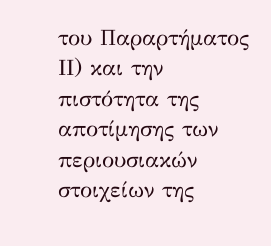του Παραρτήματος ΙΙ) και την πιστότητα της αποτίμησης των περιουσιακών στοιχείων της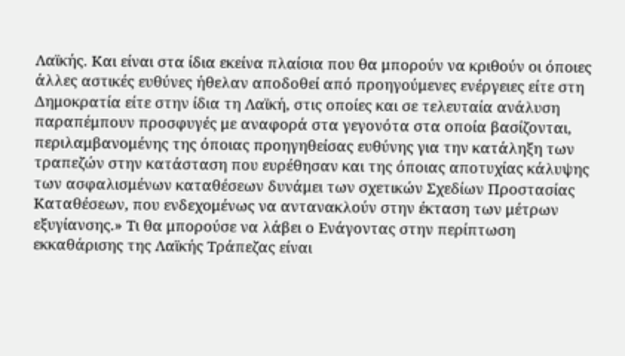Λαϊκής. Και είναι στα ίδια εκείνα πλαίσια που θα μπορούν να κριθούν οι όποιες άλλες αστικές ευθύνες ήθελαν αποδοθεί από προηγούμενες ενέργειες είτε στη Δημοκρατία είτε στην ίδια τη Λαϊκή, στις οποίες και σε τελευταία ανάλυση παραπέμπουν προσφυγές με αναφορά στα γεγονότα στα οποία βασίζονται, περιλαμβανομένης της όποιας προηγηθείσας ευθύνης για την κατάληξη των τραπεζών στην κατάσταση που ευρέθησαν και της όποιας αποτυχίας κάλυψης των ασφαλισμένων καταθέσεων δυνάμει των σχετικών Σχεδίων Προστασίας Καταθέσεων, που ενδεχομένως να αντανακλούν στην έκταση των μέτρων εξυγίανσης.» Τι θα μπορούσε να λάβει ο Ενάγοντας στην περίπτωση εκκαθάρισης της Λαϊκής Τράπεζας είναι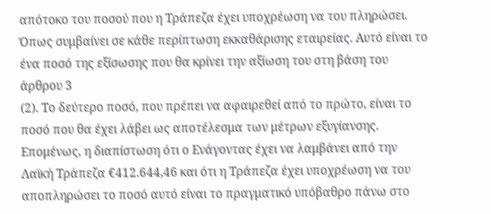απότοκο του ποσού που η Τράπεζα έχει υποχρέωση να του πληρώσει. Όπως συμβαίνει σε κάθε περίπτωση εκκαθάρισης εταιρείας. Αυτό είναι το ένα ποσό της εξίσωσης που θα κρίνει την αξίωση του στη βάση του άρθρου 3
(2). Το δεύτερο ποσό, που πρέπει να αφαιρεθεί από το πρώτο, είναι το ποσό που θα έχει λάβει ως αποτέλεσμα των μέτρων εξυγίανσης. Επομένως, η διαπίστωση ότι ο Ενάγοντας έχει να λαμβάνει από την Λαϊκή Τράπεζα €412.644,46 και ότι η Τράπεζα έχει υποχρέωση να του αποπληρώσει το ποσό αυτό είναι το πραγματικό υπόβαθρο πάνω στο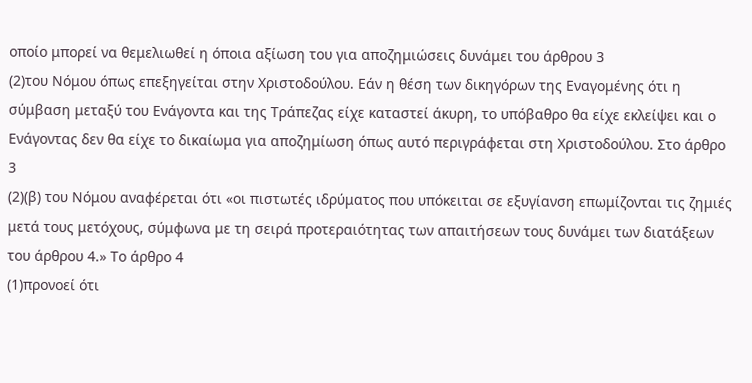οποίο μπορεί να θεμελιωθεί η όποια αξίωση του για αποζημιώσεις δυνάμει του άρθρου 3
(2)του Νόμου όπως επεξηγείται στην Χριστοδούλου. Εάν η θέση των δικηγόρων της Εναγομένης ότι η σύμβαση μεταξύ του Ενάγοντα και της Τράπεζας είχε καταστεί άκυρη, το υπόβαθρο θα είχε εκλείψει και ο Ενάγοντας δεν θα είχε το δικαίωμα για αποζημίωση όπως αυτό περιγράφεται στη Χριστοδούλου. Στο άρθρο 3
(2)(β) του Νόμου αναφέρεται ότι «οι πιστωτές ιδρύματος που υπόκειται σε εξυγίανση επωμίζονται τις ζημιές μετά τους μετόχους, σύμφωνα με τη σειρά προτεραιότητας των απαιτήσεων τους δυνάμει των διατάξεων του άρθρου 4.» Το άρθρο 4
(1)προνοεί ότι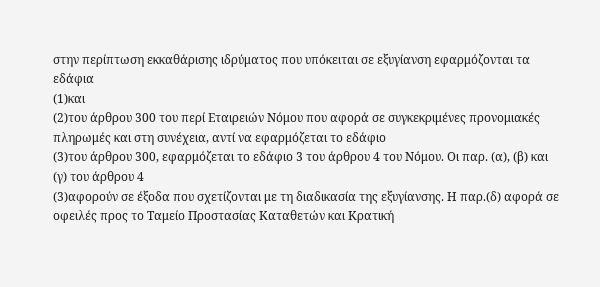στην περίπτωση εκκαθάρισης ιδρύματος που υπόκειται σε εξυγίανση εφαρμόζονται τα εδάφια
(1)και
(2)του άρθρου 300 του περί Εταιρειών Νόμου που αφορά σε συγκεκριμένες προνομιακές πληρωμές και στη συνέχεια, αντί να εφαρμόζεται το εδάφιο
(3)του άρθρου 300, εφαρμόζεται το εδάφιο 3 του άρθρου 4 του Νόμου. Οι παρ. (α), (β) και (γ) του άρθρου 4
(3)αφορούν σε έξοδα που σχετίζονται με τη διαδικασία της εξυγίανσης. Η παρ.(δ) αφορά σε οφειλές προς το Ταμείο Προστασίας Καταθετών και Κρατική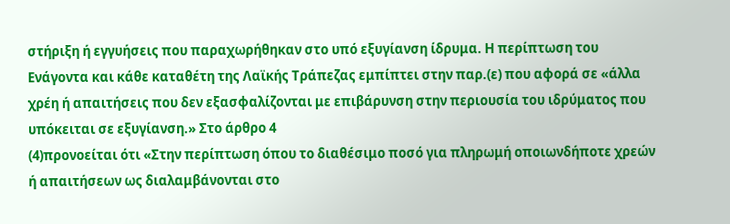στήριξη ή εγγυήσεις που παραχωρήθηκαν στο υπό εξυγίανση ίδρυμα. Η περίπτωση του Ενάγοντα και κάθε καταθέτη της Λαϊκής Τράπεζας εμπίπτει στην παρ.(ε) που αφορά σε «άλλα χρέη ή απαιτήσεις που δεν εξασφαλίζονται με επιβάρυνση στην περιουσία του ιδρύματος που υπόκειται σε εξυγίανση.» Στο άρθρο 4
(4)προνοείται ότι «Στην περίπτωση όπου το διαθέσιμο ποσό για πληρωμή οποιωνδήποτε χρεών ή απαιτήσεων ως διαλαμβάνονται στο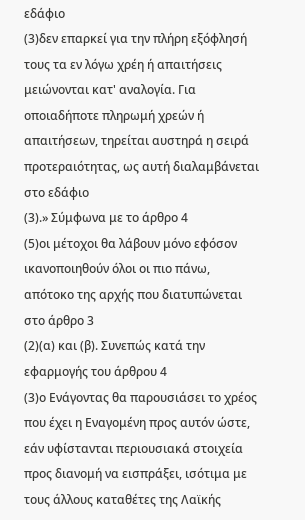εδάφιο
(3)δεν επαρκεί για την πλήρη εξόφλησή τους τα εν λόγω χρέη ή απαιτήσεις μειώνονται κατ' αναλογία. Για οποιαδήποτε πληρωμή χρεών ή απαιτήσεων, τηρείται αυστηρά η σειρά προτεραιότητας, ως αυτή διαλαμβάνεται στο εδάφιο
(3).» Σύμφωνα με το άρθρο 4
(5)οι μέτοχοι θα λάβουν μόνο εφόσον ικανοποιηθούν όλοι οι πιο πάνω, απότοκο της αρχής που διατυπώνεται στο άρθρο 3
(2)(α) και (β). Συνεπώς κατά την εφαρμογής του άρθρου 4
(3)ο Ενάγοντας θα παρουσιάσει το χρέος που έχει η Εναγομένη προς αυτόν ώστε, εάν υφίστανται περιουσιακά στοιχεία προς διανομή να εισπράξει, ισότιμα με τους άλλους καταθέτες της Λαϊκής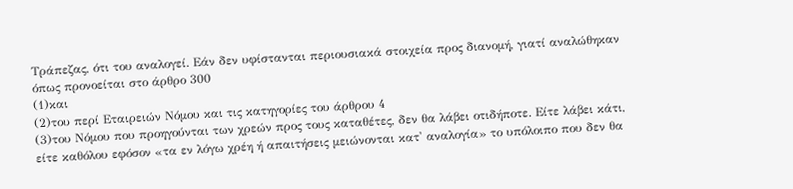Τράπεζας, ότι του αναλογεί. Εάν δεν υφίστανται περιουσιακά στοιχεία προς διανομή, γιατί αναλώθηκαν όπως προνοείται στο άρθρο 300
(1)και
(2)του περί Εταιρειών Νόμου και τις κατηγορίες του άρθρου 4
(3)του Νόμου που προηγούνται των χρεών προς τους καταθέτες, δεν θα λάβει οτιδήποτε. Είτε λάβει κάτι, είτε καθόλου εφόσον «τα εν λόγω χρέη ή απαιτήσεις μειώνονται κατ' αναλογία» το υπόλοιπο που δεν θα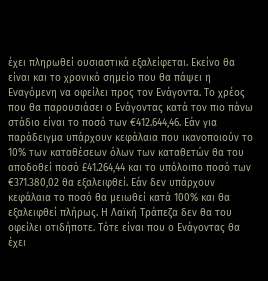έχει πληρωθεί ουσιαστικά εξαλείφεται. Εκείνο θα είναι και το χρονικό σημείο που θα πάψει η Εναγόμενη να οφείλει προς τον Ενάγοντα. Το χρέος που θα παρουσιάσει ο Ενάγοντας κατά τον πιο πάνω στάδιο είναι το ποσό των €412.644,46. Εάν για παράδειγμα υπάρχουν κεφάλαια που ικανοποιούν το 10% των καταθέσεων όλων των καταθετών θα του αποδοθεί ποσό £41.264,44 και το υπόλοιπο ποσό των €371.380,02 θα εξαλειφθεί. Εάν δεν υπάρχουν κεφάλαια το ποσό θα μειωθεί κατά 100% και θα εξαλειφθεί πλήρως. Η Λαϊκή Τράπεζα δεν θα του οφείλει οτιδήποτε. Τότε είναι που ο Ενάγοντας θα έχει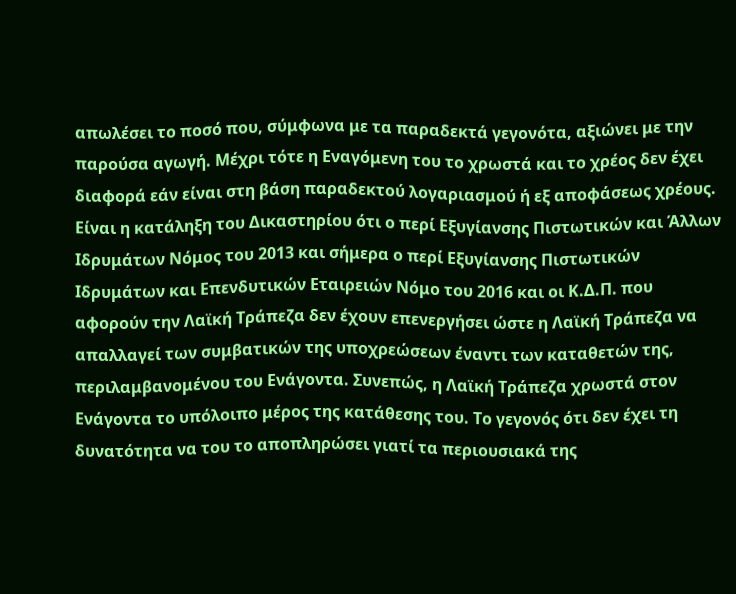απωλέσει το ποσό που, σύμφωνα με τα παραδεκτά γεγονότα, αξιώνει με την παρούσα αγωγή. Μέχρι τότε η Εναγόμενη του το χρωστά και το χρέος δεν έχει διαφορά εάν είναι στη βάση παραδεκτού λογαριασμού ή εξ αποφάσεως χρέους. Είναι η κατάληξη του Δικαστηρίου ότι ο περί Εξυγίανσης Πιστωτικών και Άλλων Ιδρυμάτων Νόμος του 2013 και σήμερα ο περί Εξυγίανσης Πιστωτικών Ιδρυμάτων και Επενδυτικών Εταιρειών Νόμο του 2016 και οι Κ.Δ.Π. που αφορούν την Λαϊκή Τράπεζα δεν έχουν επενεργήσει ώστε η Λαϊκή Τράπεζα να απαλλαγεί των συμβατικών της υποχρεώσεων έναντι των καταθετών της, περιλαμβανομένου του Ενάγοντα. Συνεπώς, η Λαϊκή Τράπεζα χρωστά στον Ενάγοντα το υπόλοιπο μέρος της κατάθεσης του. Το γεγονός ότι δεν έχει τη δυνατότητα να του το αποπληρώσει γιατί τα περιουσιακά της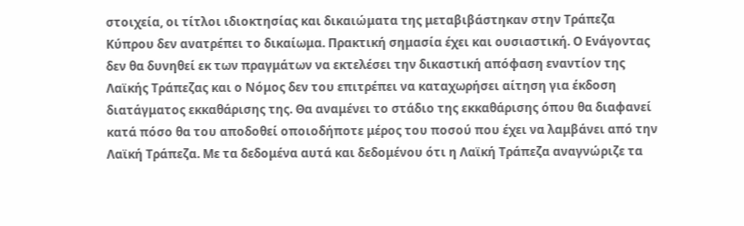στοιχεία, οι τίτλοι ιδιοκτησίας και δικαιώματα της μεταβιβάστηκαν στην Τράπεζα Κύπρου δεν ανατρέπει το δικαίωμα. Πρακτική σημασία έχει και ουσιαστική. Ο Ενάγοντας δεν θα δυνηθεί εκ των πραγμάτων να εκτελέσει την δικαστική απόφαση εναντίον της Λαϊκής Τράπεζας και ο Νόμος δεν του επιτρέπει να καταχωρήσει αίτηση για έκδοση διατάγματος εκκαθάρισης της. Θα αναμένει το στάδιο της εκκαθάρισης όπου θα διαφανεί κατά πόσο θα του αποδοθεί οποιοδήποτε μέρος του ποσού που έχει να λαμβάνει από την Λαϊκή Τράπεζα. Με τα δεδομένα αυτά και δεδομένου ότι η Λαϊκή Τράπεζα αναγνώριζε τα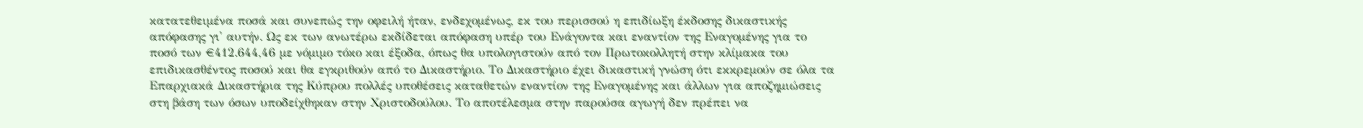κατατεθειμένα ποσά και συνεπώς την οφειλή ήταν, ενδεχομένως, εκ του περισσού η επιδίωξη έκδοσης δικαστικής απόφασης γι' αυτήν. Ως εκ των ανωτέρω εκδίδεται απόφαση υπέρ του Ενάγοντα και εναντίον της Εναγομένης για το ποσό των €412.644,46 με νόμιμο τόκο και έξοδα, όπως θα υπολογιστούν από τον Πρωτοκολλητή στην κλίμακα του επιδικασθέντος ποσού και θα εγκριθούν από το Δικαστήριο. Το Δικαστήριο έχει δικαστική γνώση ότι εκκρεμούν σε όλα τα Επαρχιακά Δικαστήρια της Κύπρου πολλές υποθέσεις καταθετών εναντίον της Εναγομένης και άλλων για αποζημιώσεις στη βάση των όσων υποδείχθηκαν στην Χριστοδούλου. Το αποτέλεσμα στην παρούσα αγωγή δεν πρέπει να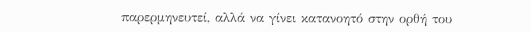παρερμηνευτεί, αλλά να γίνει κατανοητό στην ορθή του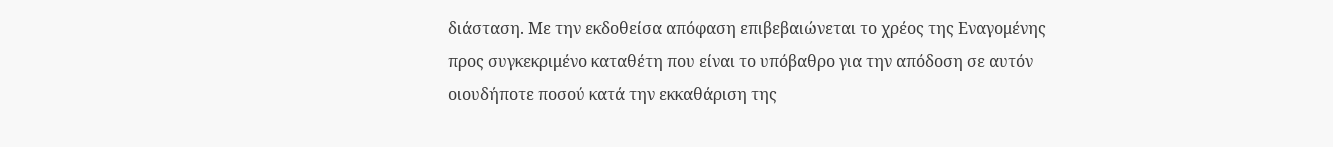διάσταση. Με την εκδοθείσα απόφαση επιβεβαιώνεται το χρέος της Εναγομένης προς συγκεκριμένο καταθέτη που είναι το υπόβαθρο για την απόδοση σε αυτόν οιουδήποτε ποσού κατά την εκκαθάριση της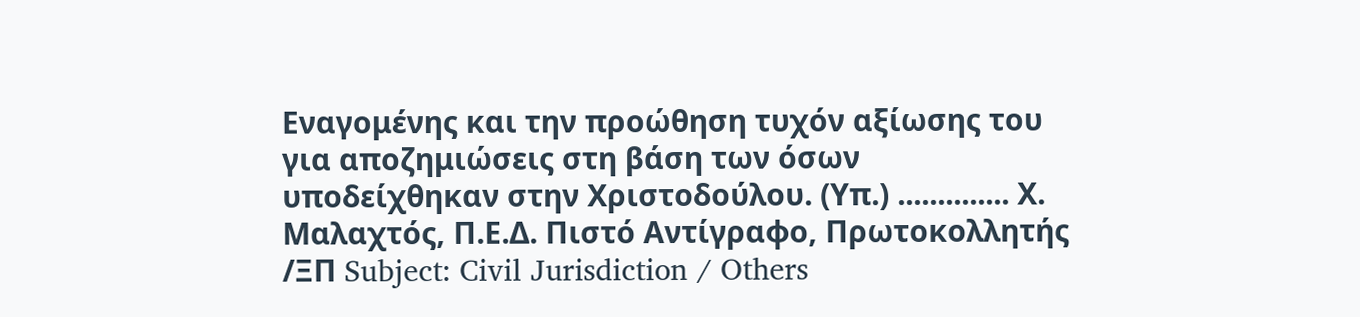Εναγομένης και την προώθηση τυχόν αξίωσης του για αποζημιώσεις στη βάση των όσων υποδείχθηκαν στην Χριστοδούλου. (Υπ.) .............. Χ. Μαλαχτός, Π.Ε.Δ. Πιστό Αντίγραφο, Πρωτοκολλητής /ΞΠ Subject: Civil Jurisdiction / Others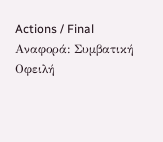Actions / Final Αναφορά: Συμβατική Οφειλή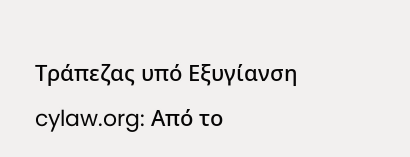Τράπεζας υπό Εξυγίανση cylaw.org: Από το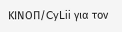ΚΙΝOΠ/CyLii για τον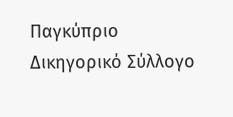Παγκύπριο Δικηγορικό Σύλλογο